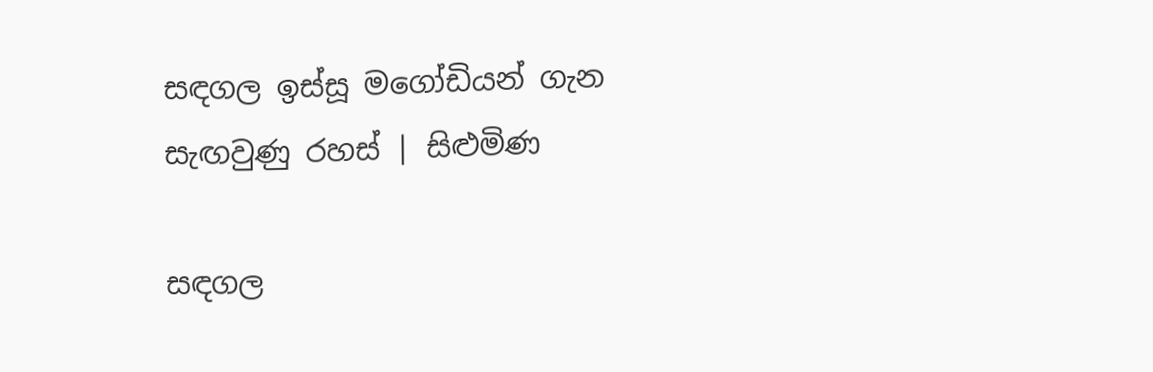සඳගල ඉස්සූ මගෝඩියන් ගැන සැඟවුණු රහස් | සිළුමිණ

සඳගල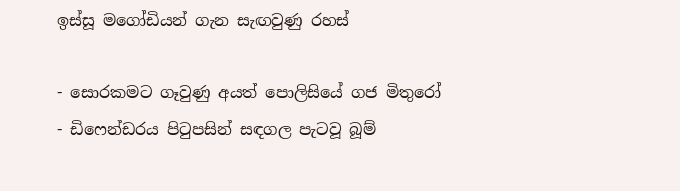ඉස්සූ මගෝඩියන් ගැන සැඟවුණු රහස්

- සොරකමට ගෑවුණු අයත් පොලිසියේ ගජ මිතුරෝ
- ඩිෆෙන්ඩරය පිටුපසින් සඳගල පැටවූ බූම්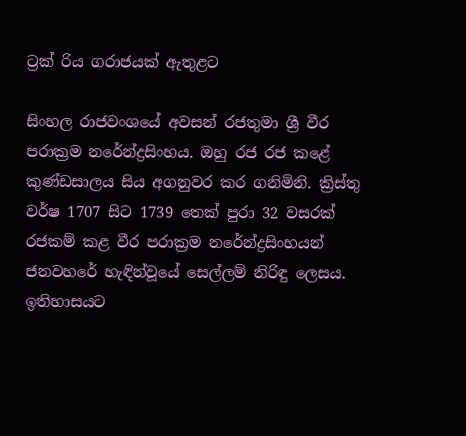ට්‍රක් රිය ගරාජයක් ඇතුළට

සිංහල රාජවංශයේ අවසන් රජතුමා ශ්‍රී වීර පරාක්‍රම නරේන්ද්‍රසිංහය. ඔහු රජ රජ කළේ කුණ්ඩසාලය සිය අගනුවර කර ගනිමිනි. ක්‍රිස්තු වර්ෂ 1707 සිට 1739 තෙක් පුරා 32 වසරක් රජකම් කළ වීර පරාක්‍රම නරේන්ද්‍රසිංහයන් ජනවහරේ හැඳින්වූයේ සෙල්ලම් නිරිඳු ලෙසය. ඉතිහාසයට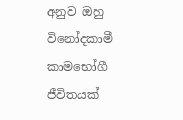අනුව ඔහු විනෝදකාමී කාමභෝගී ජීවිතයක්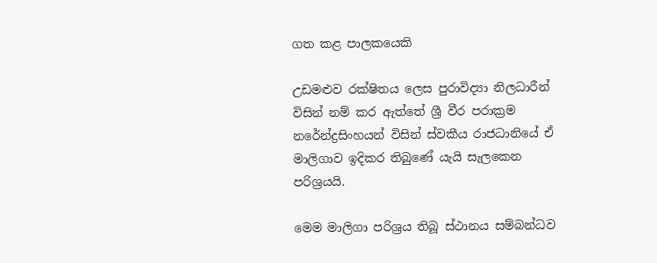ගත කළ පාලකයෙකි

උඩමළුව රක්ෂිතය ලෙස පුරාවිද්‍යා නිලධාරීන් විසින් නම් කර ඇත්තේ ශ්‍රී වීර පරාක්‍රම නරේන්ද්‍රසිංහයන් විසින් ස්වකීය රාජධානියේ ඒ මාලිගාව ඉදිකර තිබුණේ යැයි සැලකෙන පරිශ්‍රයයි.

මෙම මාලිගා පරිශ්‍රය තිබූ ස්ථානය සම්බන්ධව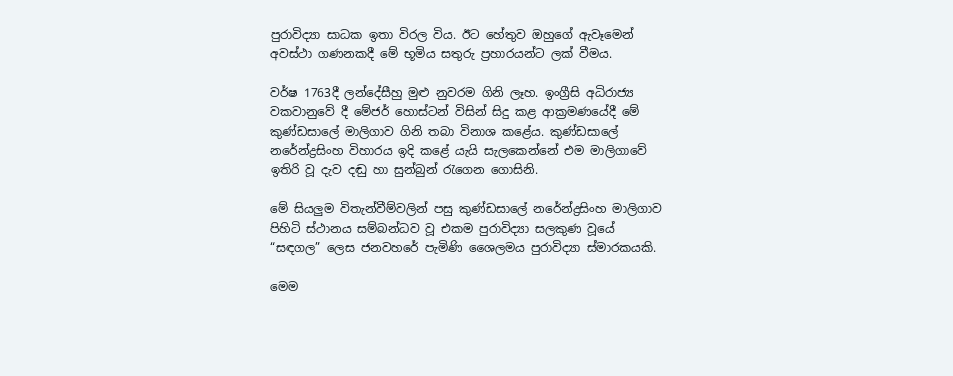පුරාවිද්‍යා සාධක ඉතා විරල විය. ඊට හේතුව ඔහුගේ ඇවෑමෙන් අවස්ථා ගණනකදී මේ භූමිය සතුරු ප්‍රහාරයන්ට ලක් වීමය.

වර්ෂ 1763දී ලන්දේසීහු මුළු නුවරම ගිනි ලෑහ. ඉංග්‍රීසි අධිරාජ්‍ය වකවානුවේ දී මේජර් හොස්ටන් විසින් සිදු කළ ආක්‍රමණයේදී මේ කුණ්ඩසාලේ මාලිගාව ගිනි තබා විනාශ කළේය. කුණ්ඩසාලේ නරේන්ද්‍රසිංහ විහාරය ඉදි කළේ යැයි සැලකෙන්නේ එම මාලිගාවේ ඉතිරි වූ දැව දඬු හා සුන්බුන් රැගෙන ගොසිනි.

මේ සියලුම විතැන්වීම්වලින් පසු කුණ්ඩසාලේ නරේන්ද්‍රසිංහ මාලිගාව පිහිටි ස්ථානය සම්බන්ධව වූ එකම පුරාවිද්‍යා සලකුණ වූයේ “සඳගල” ලෙස ජනවහරේ පැමිණි ශෛලමය පුරාවිද්‍යා ස්මාරකයකි.

මෙම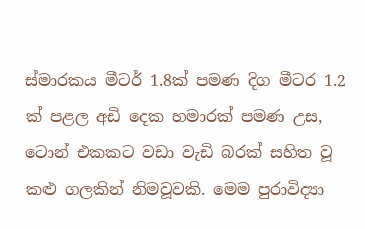ස්මාරකය මීටර් 1.8ක් පමණ දිග මීටර 1.2 ක් පළල අඩි දෙක හමාරක් පමණ උස, ටොන් එකකට වඩා වැඩි බරක් සහිත වූ කළු ගලකින් නිමවූවකි. මෙම පුරාවිද්‍යා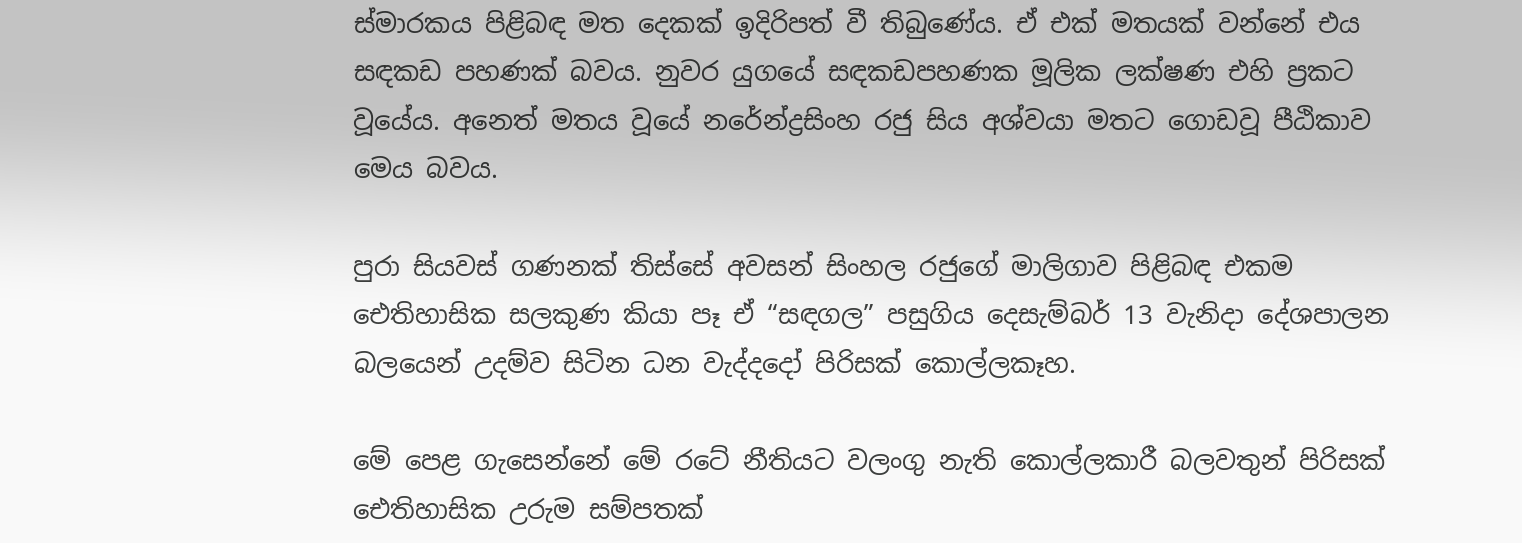ස්මාරකය පිළිබඳ මත දෙකක් ඉදිරිපත් වී තිබුණේය. ඒ එක් මතයක් වන්නේ එය සඳකඩ පහණක් බවය. නුවර යුගයේ සඳකඩපහණක මූලික ලක්ෂණ එහි ප්‍රකට වූයේය. අනෙත් මතය වූයේ නරේන්ද්‍රසිංහ රජු සිය අශ්වයා මතට ගොඩවූ පීඨිකාව මෙය බවය.

පුරා සියවස් ගණනක් තිස්සේ අවසන් සිංහල රජුගේ මාලිගාව පිළිබඳ එකම ඓතිහාසික සලකුණ කියා පෑ ඒ “සඳගල” පසුගිය දෙසැම්බර් 13 වැනිදා දේශපාලන බලයෙන් උදම්ව සිටින ධන වැද්දදෝ පිරිසක් කොල්ලකෑහ.

මේ පෙළ ගැසෙන්නේ මේ රටේ නීතියට වලංගු නැති කොල්ලකාරී බලවතුන් පිරිසක් ඓතිහාසික උරුම සම්පතක්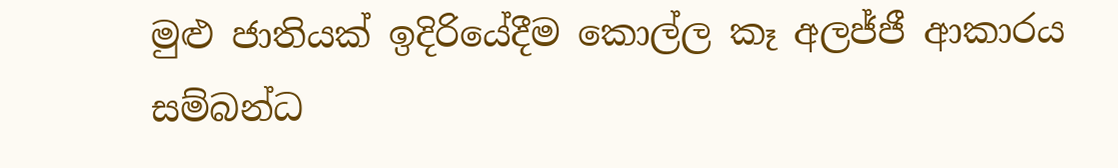මුළු ජාතියක් ඉදිරියේදීම කොල්ල කෑ අලජ්ජී ආකාරය සම්බන්ධ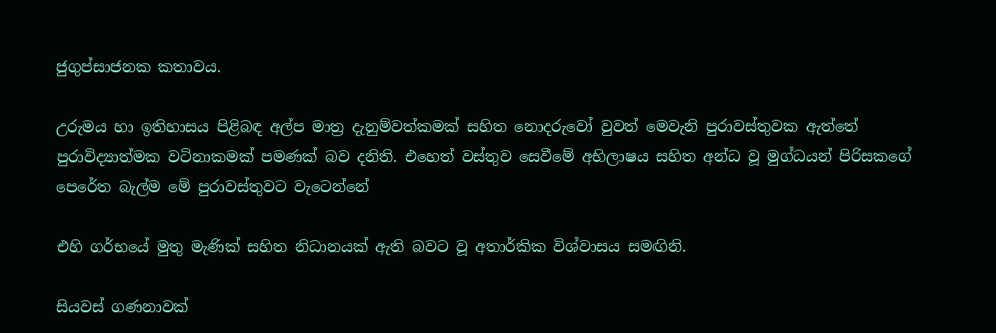ජුගුප්සාජනක කතාවය.

උරුමය හා ඉතිහාසය පිළිබඳ අල්ප මාත්‍ර දැනුම්වත්කමක් සහිත නොදරුවෝ වුවත් මෙවැනි පුරාවස්තුවක ඇත්තේ පුරාවිද්‍යාත්මක වටිනාකමක් පමණක් බව දනිති. එහෙත් වස්තුව සෙවීමේ අභිලාෂය සහිත අන්ධ වූ මුග්ධයන් පිරිසකගේ පෙරේත බැල්ම මේ පුරාවස්තුවට වැටෙන්නේ

එහි ගර්භයේ මුතු මැණික් සහිත නිධානයක් ඇති බවට වූ අතාර්කික විශ්වාසය සමඟිනි.

සියවස් ගණනාවක්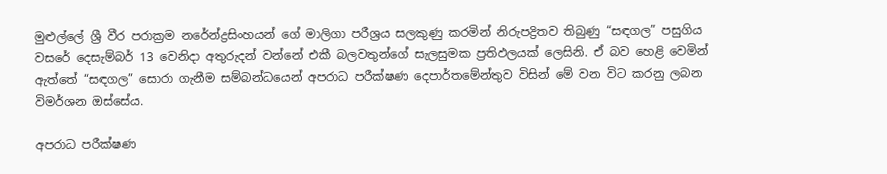මුළුල්ලේ ශ්‍රී වීර පරාක්‍රම නරේන්ද්‍රසිංහයන් ගේ මාලිගා පරීශ්‍රය සලකුණු කරමින් නිරුපද්‍රිතව තිබුණු “සඳගල” පසුගිය වසරේ දෙසැම්බර් 13 වෙනිදා අතුරුදන් වන්නේ එකී බලවතුන්ගේ සැලසුමක ප්‍රතිඵලයක් ලෙසිනි. ඒ බව හෙළි වෙමින් ඇත්තේ “සඳගල” සොරා ගැනීම සම්බන්ධයෙන් අපරාධ පරීක්ෂණ දෙපාර්තමේන්තුව විසින් මේ වන විට කරනු ලබන විමර්ශන ඔස්සේය.

අපරාධ පරීක්ෂණ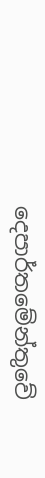දෙපාර්තමේන්තුවේ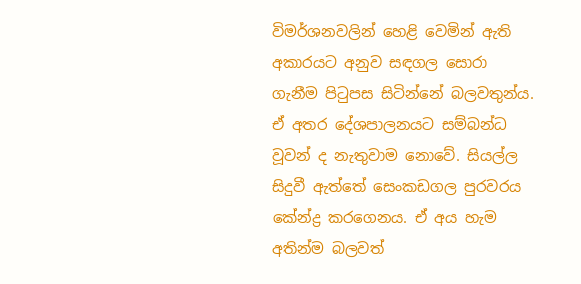විමර්ශනවලින් හෙළි වෙමින් ඇති අකාරයට අනුව සඳගල සොරා ගැනීම පිටුපස සිටින්නේ බලවතුන්ය. ඒ අතර දේශපාලනයට සම්බන්ධ වූවන් ද නැතුවාම නොවේ. සියල්ල සිදුවී ඇත්තේ සෙංකඩගල පුරවරය කේන්ද්‍ර කරගෙනය. ඒ අය හැම අතින්ම බලවත්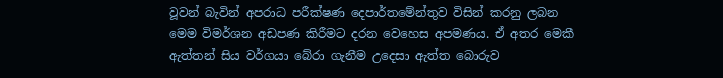වූවන් බැවින් අපරාධ පරීක්ෂණ දෙපාර්තමේන්තුව විසින් කරනු ලබන මෙම විමර්ශන අඩපණ කිරීමට දරන වෙහෙස අපමණය. ඒ අතර මෙකී ඇත්තන් සිය වර්ගයා බේරා ගැනීම උදෙසා ඇත්ත බොරුව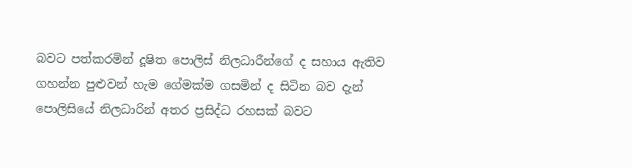බවට පත්කරමින් දූෂිත පොලිස් නිලධාරීන්ගේ ද සහාය ඇතිව ගහන්න පුළුවන් හැම ගේමක්ම ගසමින් ද සිටින බව දැන් පොලිසියේ නිලධාරින් අතර ප්‍රසිද්ධ රහසක් බවට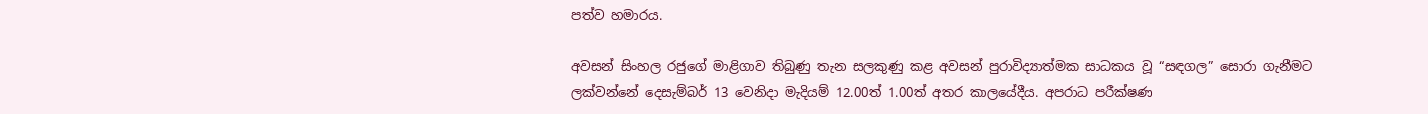පත්ව හමාරය.

අවසන් සිංහල රජුගේ මාළිගාව තිබුණු තැන සලකුණු කළ අවසන් පුරාවිද්‍යාත්මක සාධකය වූ “සඳගල” සොරා ගැනීමට ලක්වන්නේ දෙසැම්බර් 13 වෙනිදා මැදියම් 12.00ත් 1.00ත් අතර කාලයේදීය. අපරාධ පරීක්ෂණ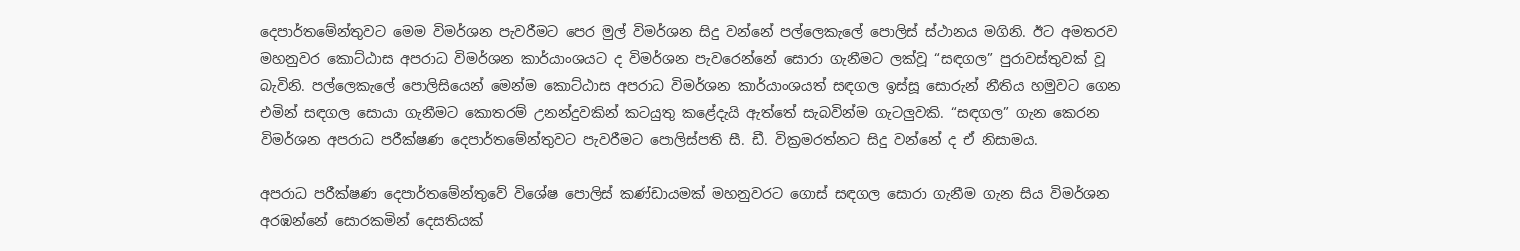දෙපාර්තමේන්තුවට මෙම විමර්ශන පැවරීමට පෙර මුල් විමර්ශන සිදු වන්නේ පල්ලෙකැලේ පොලිස් ස්ථානය මගිනි. ඊට අමතරව මහනුවර කොට්ඨාස අපරාධ විමර්ශන කාර්යාංශයට ද විමර්ශන පැවරෙන්නේ සොරා ගැනීමට ලක්වූ “සඳගල” පුරාවස්තුවක් වූ බැවිනි. පල්ලෙකැලේ පොලිසියෙන් මෙන්ම කොට්ඨාස අපරාධ විමර්ශන කාර්යාංශයත් සඳගල ඉස්සූ සොරුන් නීතිය හමුවට ගෙන එමින් සඳගල සොයා ගැනීමට කොතරම් උනන්දුවකින් කටයුතු කළේදැයි ඇත්තේ සැබවින්ම ගැටලුවකි. “සඳගල” ගැන කෙරන විමර්ශන අපරාධ පරීක්ෂණ දෙපාර්තමේන්තුවට පැවරීමට පොලිස්පති සී. ඩී. වික්‍රමරත්නට සිදු වන්නේ ද ඒ නිසාමය.

අපරාධ පරීක්ෂණ දෙපාර්තමේන්තුවේ විශේෂ පොලිස් කණ්ඩායමක් මහනුවරට ගොස් සඳගල සොරා ගැනීම ගැන සිය විමර්ශන අරඹන්නේ සොරකමින් දෙසතියක්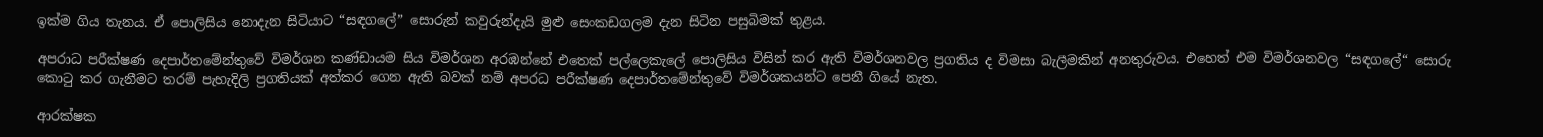ඉක්ම ගිය තැනය. ඒ පොලිසිය නොදැන සිටියාට “සඳගලේ” සොරුන් කවුරුන්දැයි මුළු සෙංකඩගලම දැන සිටින පසුබිමක් තුළය.

අපරාධ පරීක්ෂණ දෙපාර්තමේන්තුවේ විමර්ශන කණ්ඩායම සිය විමර්ශන අරඹන්නේ එතෙක් පල්ලෙකැලේ පොලිසිය විසින් කර ඇති විමර්ශනවල ප්‍රගතිය ද විමසා බැලීමකින් අනතුරුවය. එහෙත් එම විමර්ශනවල “සඳගලේ“ සොරු කොටු කර ගැනීමට තරම් පැහැදිලි ප්‍රගතියක් අත්කර ගෙන ඇති බවක් නම් අපරධ පරීක්ෂණ දෙපාර්තමේන්තුවේ විමර්ශකයන්ට පෙනී ගියේ නැත.

ආරක්ෂක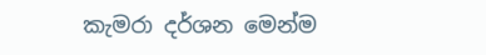කැමරා දර්ශන මෙන්ම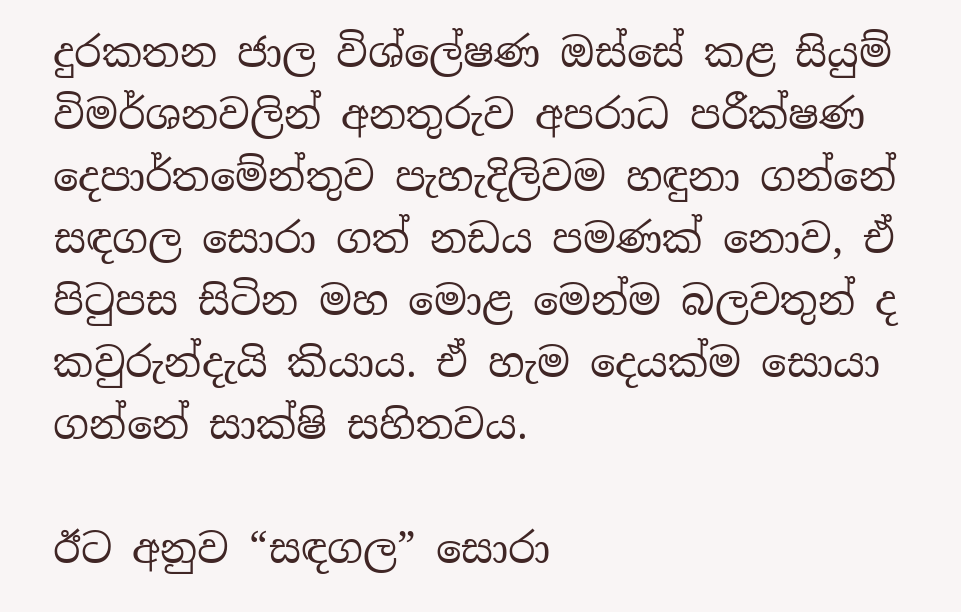දුරකතන ජාල විශ්ලේෂණ ඔස්සේ කළ සියුම් විමර්ශනවලින් අනතුරුව අපරාධ පරීක්ෂණ දෙපාර්තමේන්තුව පැහැදිලිවම හඳුනා ගන්නේ සඳගල සොරා ගත් නඩය පමණක් නොව, ඒ පිටුපස සිටින මහ මොළ මෙන්ම බලවතුන් ද කවුරුන්දැයි කියාය. ඒ හැම දෙයක්ම සොයා ගන්නේ සාක්ෂි සහිතවය.

ඊට අනුව “සඳගල” සොරා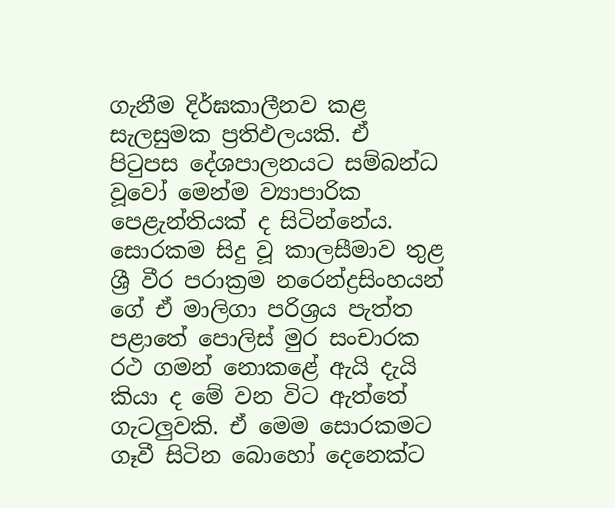ගැනීම දිර්ඝකාලීනව කළ සැලසුමක ප්‍රතිඵලයකි. ඒ පිටුපස දේශපාලනයට සම්බන්ධ වූවෝ මෙන්ම ව්‍යාපාරික පෙළැන්තියක් ද සිටින්නේය. සොරකම සිදු වූ කාලසීමාව තුළ ශ්‍රී වීර පරාක්‍රම නරෙන්ද්‍රසිංහයන් ගේ ඒ මාලිගා පරිශ්‍රය පැත්ත පළාතේ පොලිස් මුර සංචාරක රථ ගමන් නොකළේ ඇයි දැයි කියා ද මේ වන විට ඇත්තේ ගැටලුවකි. ඒ මෙම සොරකමට ගෑවී සිටින බොහෝ දෙනෙක්ට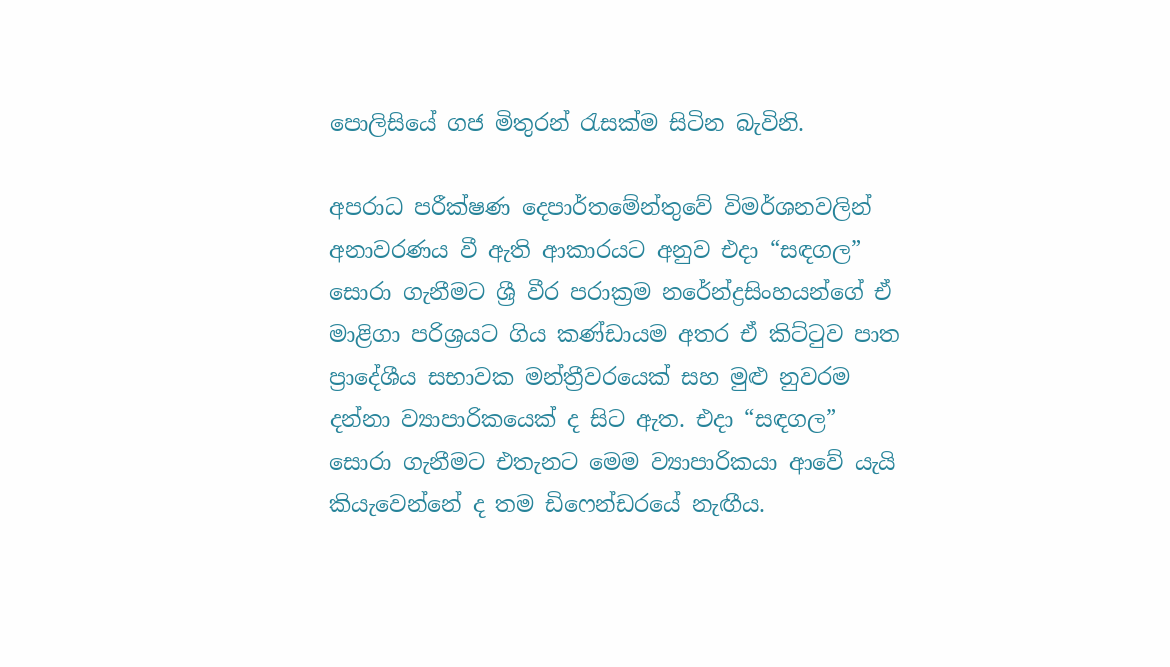පොලිසියේ ගජ මිතුරන් රැසක්ම සිටින බැවිනි.

අපරාධ පරීක්ෂණ දෙපාර්තමේන්තුවේ විමර්ශනවලින් අනාවරණය වී ඇති ආකාරයට අනුව එදා “සඳගල” සොරා ගැනීමට ශ්‍රී වීර පරාක්‍රම නරේන්ද්‍රසිංහයන්ගේ ඒ මාළිගා පරිශ්‍රයට ගිය කණ්ඩායම අතර ඒ කිට්ටුව පාත ප්‍රාදේශීය සභාවක මන්ත්‍රීවරයෙක් සහ මුළු නුවරම දන්නා ව්‍යාපාරිකයෙක් ද සිට ඇත. එදා “සඳගල” සොරා ගැනීමට එතැනට මෙම ව්‍යාපාරිකයා ආවේ යැයි කියැවෙන්නේ ද තම ඩිෆෙන්ඩරයේ නැඟීය.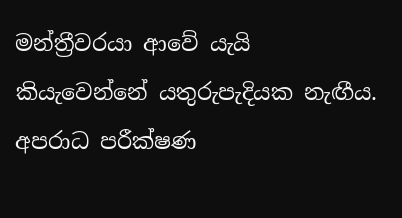මන්ත්‍රීවරයා ආවේ යැයි කියැවෙන්නේ යතුරුපැදියක නැඟීය. අපරාධ පරීක්ෂණ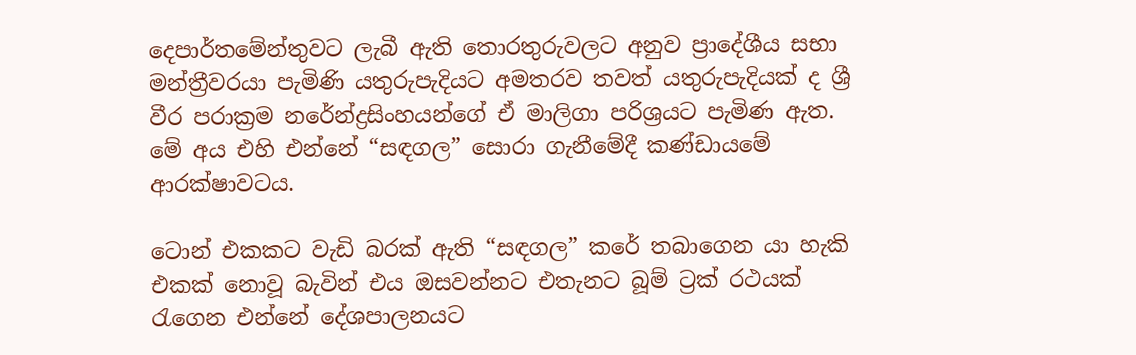දෙපාර්තමේන්තුවට ලැබී ඇති තොරතුරුවලට අනුව ප්‍රාදේශීය සභා මන්ත්‍රීවරයා පැමිණි යතුරුපැදියට අමතරව තවත් යතුරුපැදියක් ද ශ්‍රී වීර පරාක්‍රම නරේන්ද්‍රසිංහයන්ගේ ඒ මාලිගා පරිශ්‍රයට පැමිණ ඇත. මේ අය එහි එන්නේ “සඳගල” සොරා ගැනීමේදී කණ්ඩායමේ ආරක්ෂාවටය.

ටොන් එකකට වැඩි බරක් ඇති “සඳගල” කරේ තබාගෙන යා හැකි එකක් නොවූ බැවින් එය ඔසවන්නට එතැනට බූම් ට්‍රක් රථයක් රැගෙන එන්නේ දේශපාලනයට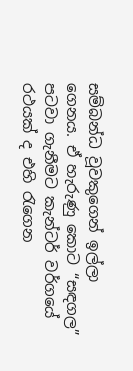සම්බන්ධ වූවකුගෙන් ඉල්ලා ගෙනය. ඒ හැරුණු කොට “සඳගල” පටවා ගැනීමට කැන්ටර් වර්ගයේ රථයක් ද එහි රැගෙන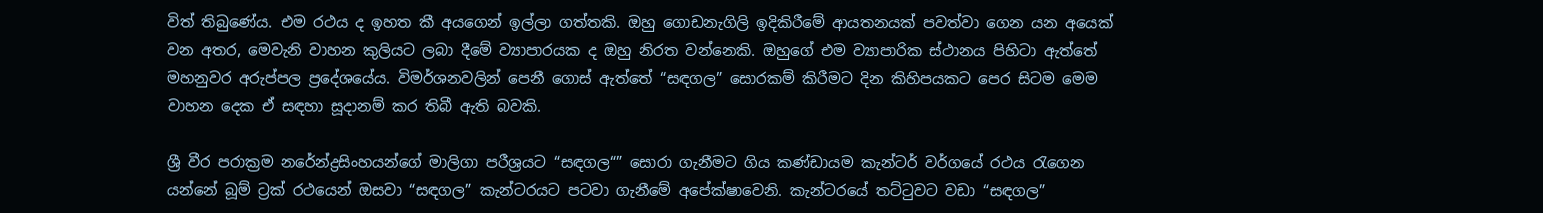විත් තිබුණේය. එම රථය ද ඉහත කී අයගෙන් ඉල්ලා ගත්තකි. ඔහු ගොඩනැගිලි ඉදිකිරීමේ ආයතනයක් පවත්වා ගෙන යන අයෙක් වන අතර, මෙවැනි වාහන කුලියට ලබා දීමේ ව්‍යාපාරයක ද ඔහු නිරත වන්නෙකි. ඔහුගේ එම ව්‍යාපාරික ස්ථානය පිහිටා ඇත්තේ මහනුවර අරුප්පල ප්‍රදේශයේය. විමර්ශනවලින් පෙනී ගොස් ඇත්තේ “සඳගල” සොරකම් කිරීමට දින කිහිපයකට පෙර සිටම මෙම වාහන දෙක ඒ සඳහා සූදානම් කර තිබී ඇති බවකි.

ශ්‍රී වීර පරාක්‍රම නරේන්ද්‍රසිංහයන්ගේ මාලිගා පරීශ්‍රයට “සඳගල“” සොරා ගැනීමට ගිය කණ්ඩායම කැන්ටර් වර්ගයේ රථය රැගෙන යන්නේ බූම් ට්‍රක් රථයෙන් ඔසවා “සඳගල” කැන්ටරයට පටවා ගැනීමේ අපේක්ෂාවෙනි. කැන්ටරයේ තට්ටුවට වඩා “සඳගල”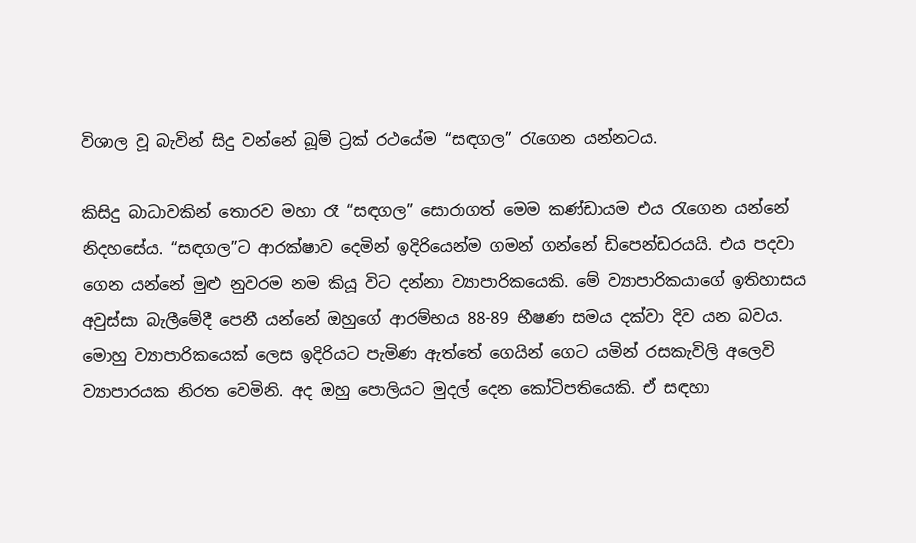විශාල වූ බැවින් සිදු වන්නේ බූම් ට්‍රක් රථයේම “සඳගල” රැගෙන යන්නටය.

කිසිදු බාධාවකින් තොරව මහා රෑ “සඳගල” සොරාගත් මෙම කණ්ඩායම එය රැගෙන යන්නේ නිදහසේය. “සඳගල”ට ආරක්ෂාව දෙමින් ඉදිරියෙන්ම ගමන් ගන්නේ ඩිපෙන්ඩරයයි. එය පදවා ගෙන යන්නේ මුළු නුවරම නම කියූ විට දන්නා ව්‍යාපාරිකයෙකි. මේ ව්‍යාපාරිකයාගේ ඉතිහාසය අවුස්සා බැලීමේදී පෙනී යන්නේ ඔහුගේ ආරම්භය 88-89 භීෂණ සමය දක්වා දිව යන බවය. මොහු ව්‍යාපාරිකයෙක් ලෙස ඉදිරියට පැමිණ ඇත්තේ ගෙයින් ගෙට යමින් රසකැවිලි අලෙවි ව්‍යාපාරයක නිරත වෙමිනි. අද ඔහු පොලියට මුදල් දෙන කෝටිපතියෙකි. ඒ සඳහා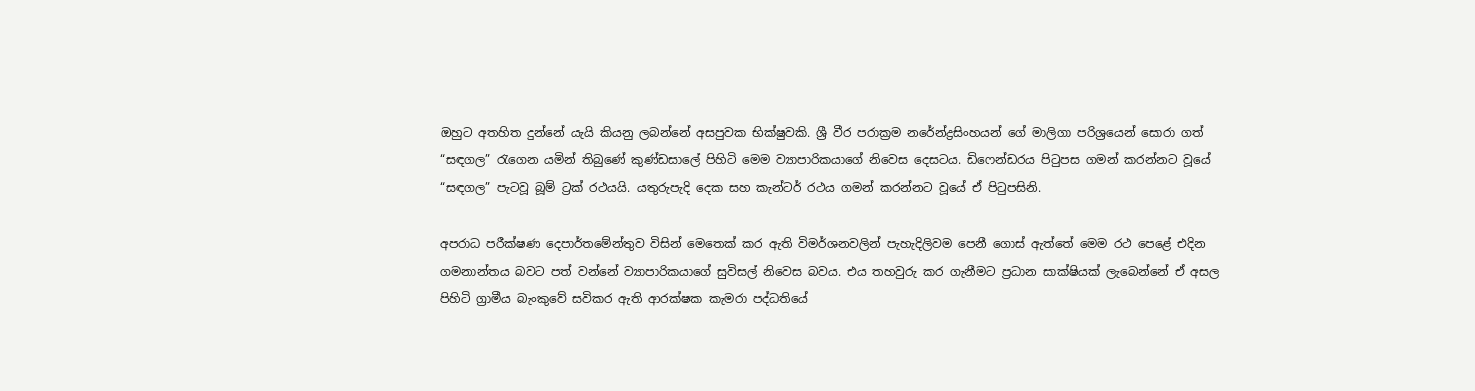ඔහුට අතහිත දුන්නේ යැයි කියනු ලබන්නේ අසපුවක භික්ෂුවකි. ශ්‍රී වීර පරාක්‍රම නරේන්ද්‍රසිංහයන් ගේ මාලිගා පරිශ්‍රයෙන් සොරා ගත් “සඳගල” රැගෙන යමින් තිබුණේ කුණ්ඩසාලේ පිහිටි මෙම ව්‍යාපාරිකයාගේ නිවෙස දෙසටය. ඩිෆෙන්ඩරය පිටුපස ගමන් කරන්නට වූයේ “සඳගල” පැටවූ බූම් ට්‍රක් රථයයි. යතුරුපැදි දෙක සහ කැන්ටර් රථය ගමන් කරන්නට වූයේ ඒ පිටුපසිනි.

අපරාධ පරීක්ෂණ දෙපාර්තමේන්තුව විසින් මෙතෙක් කර ඇති විමර්ශනවලින් පැහැදිලිවම පෙනී ගොස් ඇත්තේ මෙම රථ පෙළේ එදින ගමනාන්තය බවට පත් වන්නේ ව්‍යාපාරිකයාගේ සුවිසල් නිවෙස බවය. එය තහවුරු කර ගැනීමට ප්‍රධාන සාක්ෂියක් ලැබෙන්නේ ඒ අසල පිහිටි ග්‍රාමීය බැංකුවේ සවිකර ඇති ආරක්ෂක කැමරා පද්ධතියේ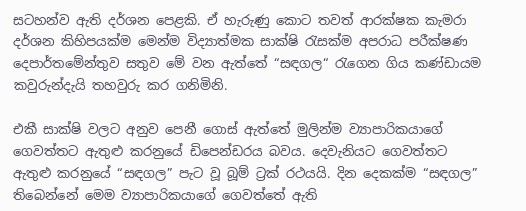සටහන්ව ඇති දර්ශන පෙළකි. ඒ හැරුණු කොට තවත් ආරක්ෂක කැමරා දර්ශන කිහිපයක්ම මෙන්ම විද්‍යාත්මක සාක්ෂි රැසක්ම අපරාධ පරීක්ෂණ දෙපාර්තමේන්තුව සතුව මේ වන ඇත්තේ “සඳගල“ රැගෙන ගිය කණ්ඩායම කවුරුන්දැයි තහවුරු කර ගනිමිනි.

එකී සාක්ෂි වලට අනුව පෙනී ගොස් ඇත්තේ මුලින්ම ව්‍යාපාරිකයාගේ ගෙවත්තට ඇතුළු කරනුයේ ඩිපෙන්ඩරය බවය. දෙවැනියට ගෙවත්තට ඇතුළු කරනුයේ “සඳගල” පැට වූ බූම් ට්‍රක් රථයයි. දින දෙකක්ම “සඳගල” තිබෙන්නේ මෙම ව්‍යාපාරිකයාගේ ගෙවත්තේ ඇති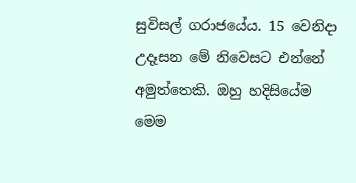සුවිසල් ගරාජයේය. 15 වෙනිදා උදෑසන මේ නිවෙසට එන්නේ අමුත්තෙකි. ඔහු හදිසියේම මෙම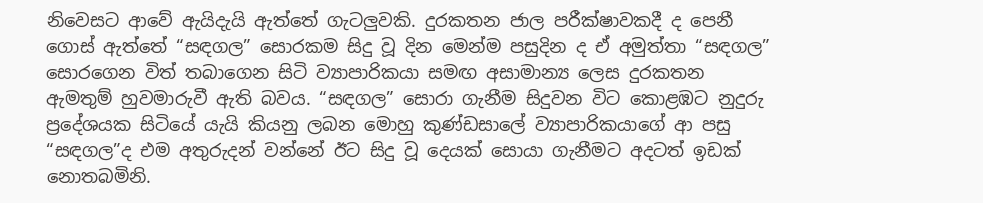නිවෙසට ආවේ ඇයිදැයි ඇත්තේ ගැටලුවකි. දුරකතන ජාල පරීක්ෂාවකදී ද පෙනී ගොස් ඇත්තේ “සඳගල” සොරකම සිදු වූ දින මෙන්ම පසුදින ද ඒ අමුත්තා “සඳගල” සොරගෙන විත් තබාගෙන සිටි ව්‍යාපාරිකයා සමඟ අසාමාන්‍ය ලෙස දුරකතන ඇමතුම් හුවමාරුවී ඇති බවය. “සඳගල” සොරා ගැනීම සිදුවන විට කොළඹට නුදුරු ප්‍රදේශයක සිටියේ යැයි කියනු ලබන මොහු කුණ්ඩසාලේ ව්‍යාපාරිකයාගේ ආ පසු “සඳගල”ද එම අතුරුදන් වන්නේ ඊට සිදු වූ දෙයක් සොයා ගැනීමට අදටත් ඉඩක් නොතබමිනි.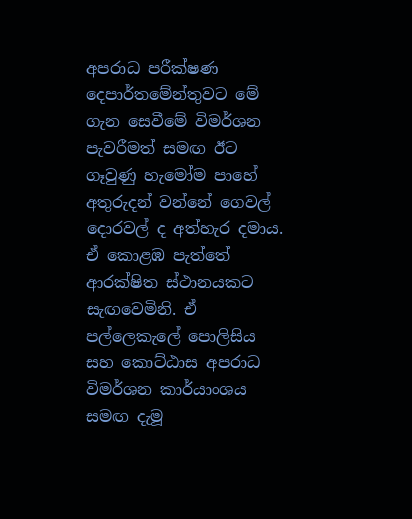අපරාධ පරීක්ෂණ දෙපාර්තමේන්තුවට මේ ගැන සෙවීමේ විමර්ශන පැවරීමත් සමඟ ඊට ගෑවුණු හැමෝම පාහේ අතුරුදන් වන්නේ ගෙවල් දොරවල් ද අත්හැර දමාය. ඒ කොළඹ පැත්තේ ආරක්ෂිත ස්ථානයකට සැඟවෙමිනි. ඒ පල්ලෙකැලේ පොලිසිය සහ කොට්ඨාස අපරාධ විමර්ශන කාර්යාංශය සමඟ දැමූ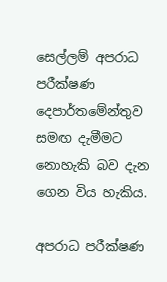සෙල්ලම් අපරාධ පරීක්ෂණ දෙපාර්තමේන්තුව සමඟ දැමීමට නොහැකි බව දැන ගෙන විය හැකිය.

අපරාධ පරීක්ෂණ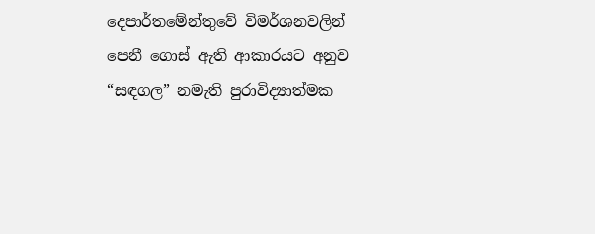දෙපාර්තමේන්තුවේ විමර්ශනවලින් පෙනී ගොස් ඇති ආකාරයට අනුව “සඳගල” නමැති පුරාවිද්‍යාත්මක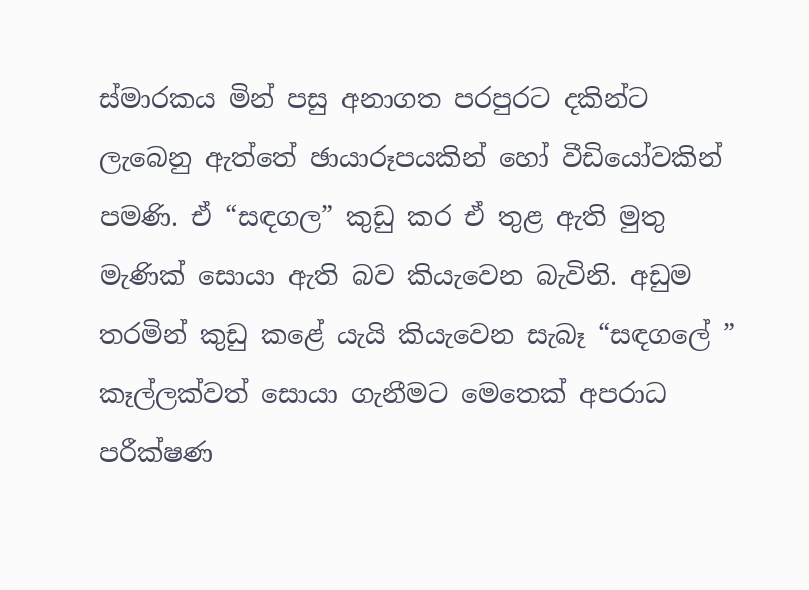ස්මාරකය මින් පසු අනාගත පරපුරට දකින්ට ලැබෙනු ඇත්තේ ඡායාරූපයකින් හෝ වීඩියෝවකින් පමණි. ඒ “සඳගල” කුඩු කර ඒ තුළ ඇති මුතු මැණික් සොයා ඇති බව කියැවෙන බැවිනි. අඩුම තරමින් කුඩු කළේ යැයි කියැවෙන සැබෑ “සඳගලේ ” කෑල්ලක්වත් සොයා ගැනීමට මෙතෙක් අපරාධ පරීක්ෂණ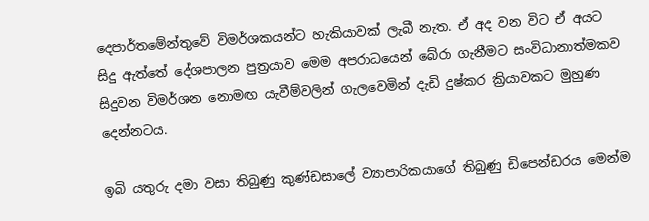දෙපාර්තමේන්තුවේ විමර්ශකයන්ට හැකියාවක් ලැබී නැත. ඒ අද වන විට ඒ අයට සිදු ඇත්තේ දේශපාලන පුත්‍රයාව මෙම අපරාධයෙන් බේරා ගැනීමට සංවිධානාත්මකව සිදුවන විමර්ශන නොමඟ යැවීම්වලින් ගැලවෙමින් දැඩි දුෂ්කර ක්‍රියාවකට මුහුණ දෙන්නටය.

ඉබි යතුරු දමා වසා තිබුණු කුණ්ඩසාලේ ව්‍යාපාරිකයාගේ තිබුණු ඩිපෙන්ඩරය මෙන්ම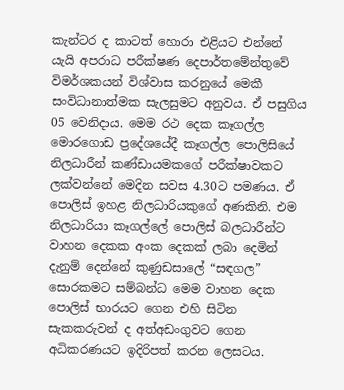කැන්ටර ද කාටත් හොරා එළියට එන්නේ යැයි අපරාධ පරීක්ෂණ දෙපාර්තමේන්තුවේ විමර්ශකයන් විශ්වාස කරනුයේ මෙකී සංවිධානාත්මක සැලසුමට අනුවය. ඒ පසුගිය 05 වෙනිදාය. මෙම රථ දෙක කෑගල්ල මොරගොඩ ප්‍රදේශයේදී කෑගල්ල පොලිසියේ නිලධාරීන් කණ්ඩායමකගේ පරීක්ෂාවකට ලක්වන්නේ මෙදින සවස 4.30ට පමණය. ඒ පොලිස් ඉහළ නිලධාරියකුගේ අණකිනි. එම නිලධාරියා කෑගල්ලේ පොලිස් බලධාරීන්ට වාහන දෙකක අංක දෙකක් ලබා දෙමින් දැනුම් දෙන්නේ කුණුඩසාලේ “සඳගල” සොරකමට සම්බන්ධ මෙම වාහන දෙක පොලිස් භාරයට ගෙන එහි සිටින සැකකරුවන් ද අත්අඩංගුවට ගෙන අධිකරණයට ඉදිරිපත් කරන ලෙසටය.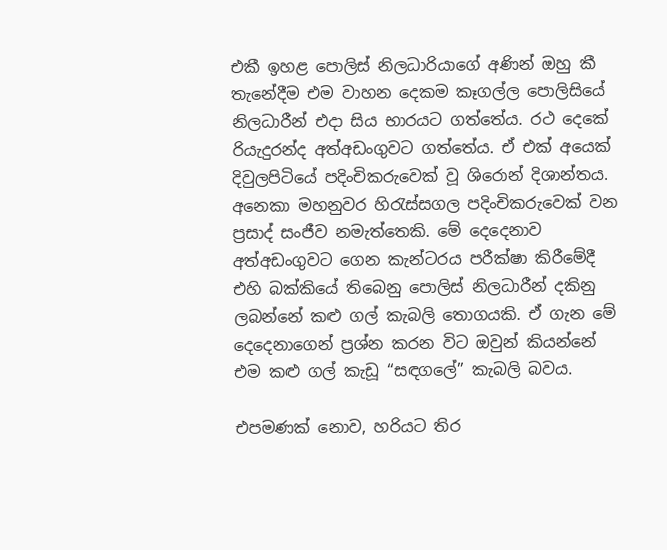එකී ඉහළ පොලිස් නිලධාරියාගේ අණින් ඔහු කී තැනේදීම එම වාහන දෙකම කෑගල්ල පොලිසියේ නිලධාරීන් එදා සිය භාරයට ගත්තේය. රථ දෙකේ රියැදුරන්ද අත්අඩංගුවට ගත්තේය. ඒ එක් අයෙක් දිවුලපිටියේ පදිංචිකරුවෙක් වූ ශිරොන් දිශාන්තය. අනෙකා මහනුවර හිරැස්සගල පදිංචිකරුවෙක් වන ප්‍රසාද් සංජීව නමැත්තෙකි. මේ දෙදෙනාව අත්අඩංගුවට ගෙන කැන්ටරය පරීක්ෂා කිරීමේදී එහි බක්කියේ තිබෙනු පොලිස් නිලධාරීන් දකිනු ලබන්නේ කළු ගල් කැබලි තොගයකි. ඒ ගැන මේ දෙදෙනාගෙන් ප්‍රශ්න කරන විට ඔවුන් කියන්නේ එම කළු ගල් කැඩූ “සඳගලේ” කැබලි බවය.

එපමණක් නොව, හරියට තිර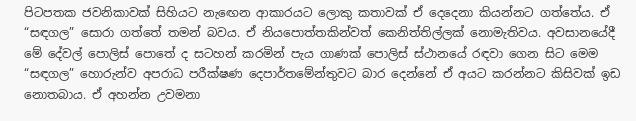පිටපතක ජවනිකාවක් සිහියට නැඟෙන ආකාරයට ලොකු කතාවක් ඒ දෙදෙනා කියන්නට ගත්තේය. ඒ “සඳගල” සොරා ගත්තේ තමන් බවය. ඒ නියපොත්තකින්වත් කෙනිත්තිල්ලක් නොමැතිවය. අවසානයේදී මේ දේවල් පොලිස් පොතේ ද සටහන් කරමින් පැය ගාණක් පොලිස් ස්ථානයේ රඳවා ගෙන සිට මෙම “සඳගල” හොරුන්ව අපරාධ පරීක්ෂණ දෙපාර්තමේන්තුවට බාර දෙන්නේ ඒ අයට කරන්නට කිසිවක් ඉඩ නොතබාය. ඒ අහන්න උවමනා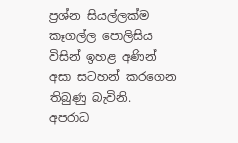ප්‍රශ්න සියල්ලක්ම කෑගල්ල පොලිසිය විසින් ඉහළ අණින් අසා සටහන් කරගෙන තිබුණු බැවිනි. අපරාධ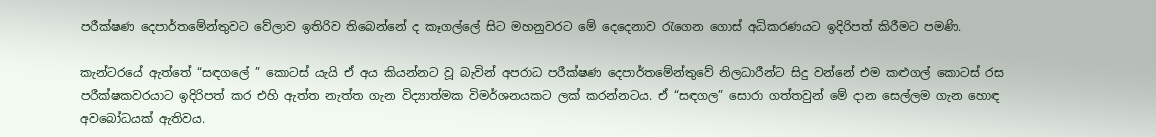පරීක්ෂණ දෙපාර්තමේන්තුවට වේලාව ඉතිරිව තිබෙන්නේ ද කෑගල්ලේ සිට මහනුවරට මේ දෙදෙනාව රැගෙන ගොස් අධිකරණයට ඉදිරිපත් කිරීමට පමණි.

කැන්ටරයේ ඇත්තේ “සඳගලේ ” කොටස් යැයි ඒ අය කියන්නට වූ බැවින් අපරාධ පරීක්ෂණ දෙපාර්තමේන්තුවේ නිලධාරීන්ට සිදු වන්නේ එම කළුගල් කොටස් රස පරීක්ෂකවරයාට ඉදිරිපත් කර එහි ඇත්ත නැත්ත ගැන විද්‍යාත්මක විමර්ශනයකට ලක් කරන්නටය. ඒ “සඳගල” සොරා ගත්තවුන් මේ දාන සෙල්ලම ගැන හොඳ අවබෝධයක් ඇතිවය.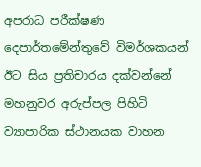අපරාධ පරීක්ෂණ දෙපාර්තමේන්තුවේ විමර්ශකයන් ඊට සිය ප්‍රතිචාරය දක්වන්නේ මහනුවර අරුප්පල පිහිටි ව්‍යාපාරික ස්ථානයක වාහන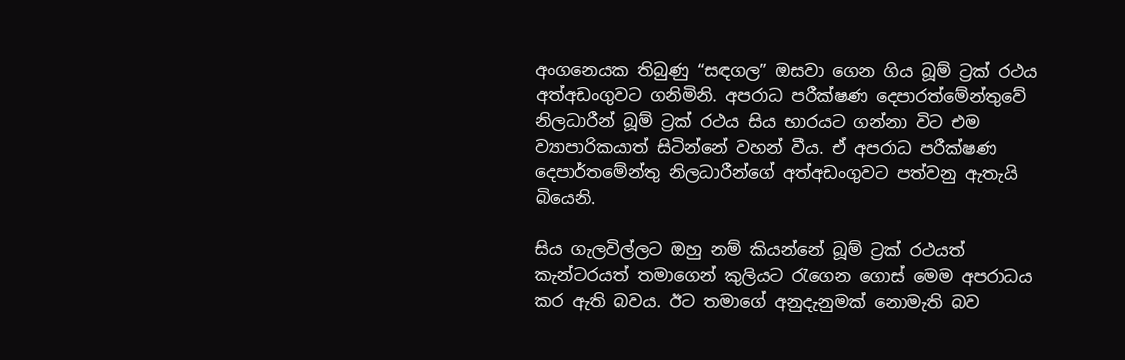අංගනෙයක තිබුණු “සඳගල” ඔසවා ගෙන ගිය බූම් ට්‍රක් රථය අත්අඩංගුවට ගනිමිනි. අපරාධ පරීක්ෂණ දෙපාරත්මේන්තුවේ නිලධාරීන් බූම් ට්‍රක් රථය සිය භාරයට ගන්නා විට එම ව්‍යාපාරිකයාත් සිටින්නේ වහන් වීය. ඒ අපරාධ පරීක්ෂණ දෙපාර්තමේන්තු නිලධාරීන්ගේ අත්අඩංගුවට පත්වනු ඇතැයි බියෙනි.

සිය ගැලවිල්ලට ඔහු නම් කියන්නේ බූම් ට්‍රක් රථයත් කැන්ටරයත් තමාගෙන් කුලියට රැගෙන ගොස් මෙම අපරාධය කර ඇති බවය. ඊට තමාගේ අනුදැනුමක් නොමැති බව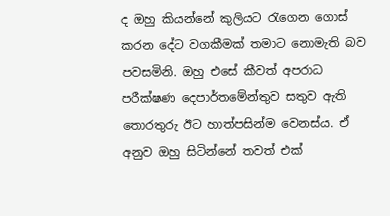ද ඔහු කියන්නේ කුලියට රැගෙන ගොස් කරන දේට වගකීමක් තමාට නොමැති බව පවසමිනි. ඔහු එසේ කීවත් අපරාධ පරීක්ෂණ දෙපාර්තමේන්තුව සතුව ඇති තොරතුරු ඊට හාත්පසින්ම වෙනස්ය. ඒ අනුව ඔහු සිටින්නේ තවත් එක්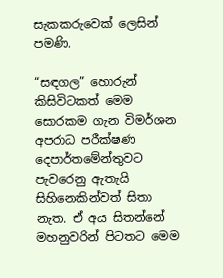සැකකරුවෙක් ලෙසින් පමණි.

“සඳගල” හොරුන් කිසිවිටකත් මෙම සොරකම ගැන විමර්ශන අපරාධ පරීක්ෂණ දෙපාර්තමේන්තුවට පැවරෙනු ඇතැයි සිහිනෙකින්වත් සිතා නැත. ඒ අය සිතන්නේ මහනුවරින් පිටතට මෙම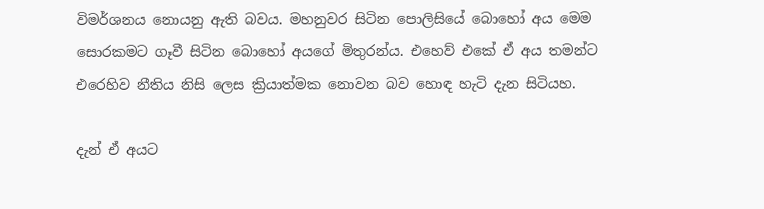විමර්ශනය නොයනු ඇති බවය. මහනුවර සිටින පොලිසියේ බොහෝ අය මෙම සොරකමට ගෑවී සිටින බොහෝ අයගේ මිතුරන්ය. එහෙව් එකේ ඒ අය තමන්ට එරෙහිව නීතිය නිසි ලෙස ක්‍රියාත්මක නොවන බව හොඳ හැටි දැන සිටියහ.

දැන් ඒ අයට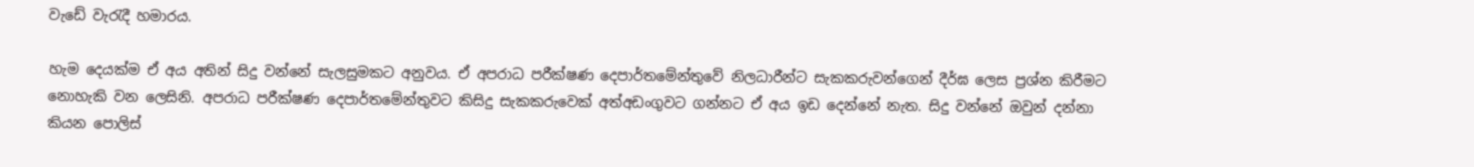වැඩේ වැරැදී හමාරය.

හැම දෙයක්ම ඒ අය අතින් සිදු වන්නේ සැලසුමකට අනුවය. ඒ අපරාධ පරීක්ෂණ දෙපාර්තමේන්තුවේ නිලධාරීන්ට සැකකරුවන්ගෙන් දීර්ඝ ලෙස ප්‍රශ්න කිරීමට නොහැකි වන ලෙසිනි. අපරාධ පරීක්ෂණ දෙපාර්තමේන්තුවට කිසිදු සැකකරුවෙක් අත්අඩංගුවට ගන්නට ඒ අය ඉඩ දෙන්නේ නැත. සිදු වන්නේ ඔවුන් දන්නා කියන පොලිස්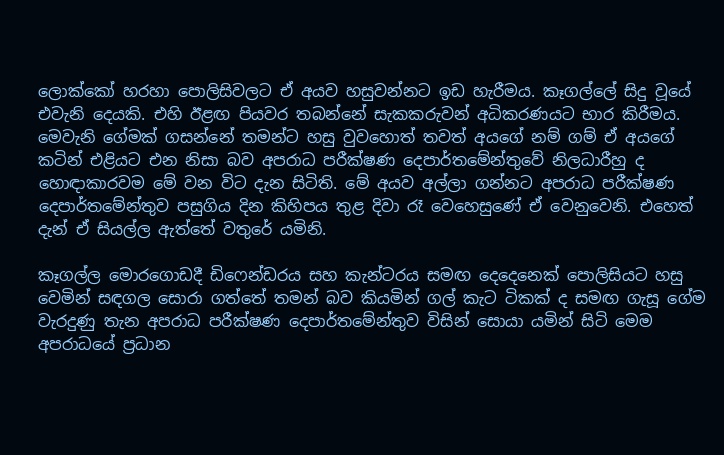ලොක්කෝ හරහා පොලිසිවලට ඒ අයව හසුවන්නට ඉඩ හැරීමය. කෑගල්ලේ සිදු වූයේ එවැනි දෙයකි. එහි ඊළඟ පියවර තබන්නේ සැකකරුවන් අධිකරණයට භාර කිරීමය. මෙවැනි ගේමක් ගසන්නේ තමන්ට හසු වුවහොත් තවත් අයගේ නම් ගම් ඒ අයගේ කටින් එළියට එන නිසා බව අපරාධ පරීක්ෂණ දෙපාර්තමේන්තුවේ නිලධාරීහු ද හොඳාකාරවම මේ වන විට දැන සිටිති. මේ අයව අල්ලා ගන්නට අපරාධ පරීක්ෂණ දෙපාර්තමේන්තුව පසුගිය දින කිහිපය තුළ දිවා රෑ වෙහෙසුණේ ඒ වෙනුවෙනි. එහෙත් දැන් ඒ සියල්ල ඇත්තේ වතුරේ යමිනි.

කෑගල්ල මොරගොඩදී ඩිෆෙන්ඩරය සහ කැන්ටරය සමඟ දෙදෙනෙක් පොලිසියට හසු වෙමින් සඳගල සොරා ගත්තේ තමන් බව කියමින් ගල් කැට ටිකක් ද සමඟ ගැසූ ගේම වැරදුණු තැන අපරාධ පරීක්ෂණ දෙපාර්තමේන්තුව විසින් සොයා යමින් සිටි මෙම අපරාධයේ ප්‍රධාන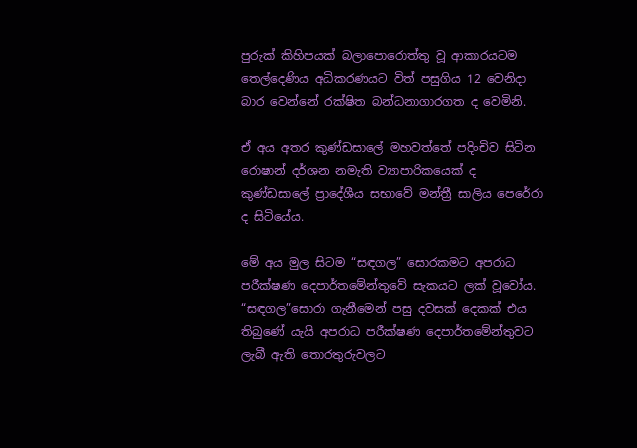පුරුක් කිහිපයක් බලාපොරොත්තු වූ ආකාරයටම තෙල්දෙණිය අධිකරණයට විත් පසුගිය 12 වෙනිදා බාර වෙන්නේ රක්ෂිත බන්ධනාගාරගත ද වෙමිනි.

ඒ අය අතර කුණ්ඩසාලේ මහවත්තේ පදිංචිව සිටින රොෂාන් දර්ශන නමැති ව්‍යාපාරිකයෙක් ද කුණ්ඩසාලේ ප්‍රාදේශීය සභාවේ මන්ත්‍රී සාලිය පෙරේරා ද සිටියේය.

මේ අය මුල සිටම “සඳගල” සොරකමට අපරාධ පරීක්ෂණ දෙපාර්තමේන්තුවේ සැකයට ලක් වූවෝය. “සඳගල”සොරා ගැනීමෙන් පසු දවසක් දෙකක් එය තිබුණේ යැයි අපරාධ පරීක්ෂණ දෙපාර්තමේන්තුවට ලැබී ඇති තොරතුරුවලට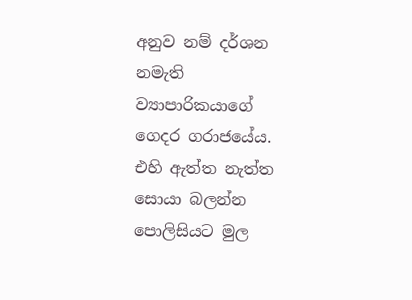අනුව නම් දර්ශන නමැති ව්‍යාපාරිකයාගේ ගෙදර ගරාජයේය. එහි ඇත්ත නැත්ත සොයා බලන්න පොලිසියට මුල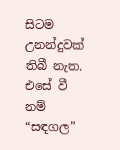සිටම උනන්දුවක් තිබී නැත. එසේ වී නම් “සඳගල”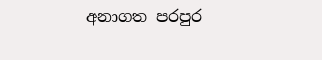අනාගත පරපුර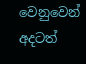වෙනුවෙන් අදටත්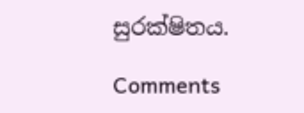සුරක්ෂිතය.

Comments